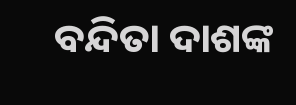ବନ୍ଦିତା ଦାଶଙ୍କ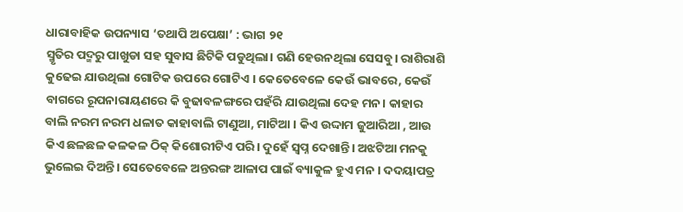ଧାରାବାହିକ ଉପନ୍ୟାସ ‘ତଥାପି ଅପେକ୍ଷା’ : ଭାଗ ୨୧
ସ୍ମୃତିର ପଦ୍ମରୁ ପାଖୁଡା ସହ ସୁବାସ ଛିଟିକି ପଡୁଥିଲା। ଗଣି ହେଉନଥିଲା ସେସବୁ। ରାଶିରାଶି କୁଢେଇ ଯାଉଥିଲା ଗୋଟିକ ଉପରେ ଗୋଟିଏ । କେତେବେଳେ କେଉଁ ଭାବରେ, କେଉଁ ବାଗରେ ରୂପନାରାୟଣରେ କି ବୁଢାବଳଙ୍ଗରେ ପହଁରି ଯାଉଥିଲା ଦେହ ମନ। କାହାର ବାଲି ନରମ ନରମ ଧଳାତ କାହାବାଲି ଟାଣୁଆ, ମାଟିଆ । କିଏ ଉଦ୍ଦାମ ଜୁଆରିଆ , ଆଉ କିଏ ଛଳଛଳ କଳକଳ ଠିକ୍ କିଶୋରୀଟିଏ ପରି। ଦୁହେଁ ସ୍ବପ୍ନ ଦେଖାନ୍ତି। ଅଝଟିଆ ମନକୁ ଭୁଲେଇ ଦିଅନ୍ତି। ସେତେବେଳେ ଅନ୍ତରଙ୍ଗ ଆଳାପ ପାଇଁ ବ୍ୟାକୁଳ ହୁଏ ମନ । ଦଦୟାପତ୍ର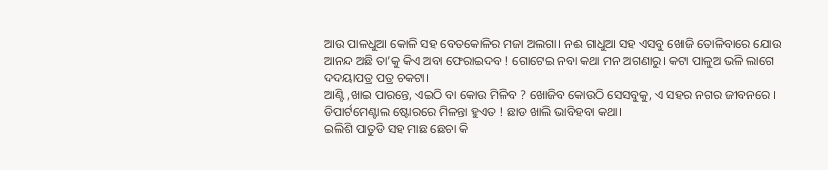ଆଉ ପାଳଧୁଆ କୋଳି ସହ ବେତକୋଳିର ମଜା ଅଲଗା। ନଈ ଗାଧୁଆ ସହ ଏସବୁ ଖୋଜି ତୋଳିବାରେ ଯୋଉ ଆନନ୍ଦ ଅଛି ତା’କୁ କିଏ ଅବା ଫେରାଇଦବ ! ଗୋଟେଇ ନବା କଥା ମନ ଅଗଣାରୁ। କଟା ପାଳୁଅ ଭଳି ଲାଗେ ଦଦୟାପତ୍ର ପତ୍ର ଚକଟା।
ଆଣ୍ଟି ,ଖାଇ ପାରନ୍ତେ, ଏଇଠି ବା କୋଉ ମିଳିବ ? ଖୋଜିବ କୋଉଠି ସେସବୁକୁ, ଏ ସହର ନଗର ଜୀବନରେ । ଡିପାର୍ଟମେଣ୍ଟାଲ ଷ୍ଟୋରରେ ମିଳନ୍ତା ହୁଏତ ! ଛାଡ ଖାଲି ଭାବିହବା କଥା।
ଇଲିଶି ପାତୁଡି ସହ ମାଛ ଛେଚା କି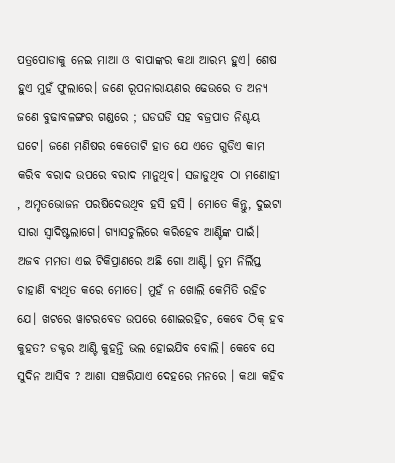ପତ୍ରପୋଡାକୁ ନେଇ ମାଆ ଓ ବାପାଙ୍କର କଥା ଆରମ୍ଭ ହୁଏ। ଶେଷ ହୁଏ ମୁହଁ ଫୁଲାରେ। ଜଣେ ରୂପନାରାୟଣର ଢେଉରେ ତ ଅନ୍ୟ ଜଣେ ବୁଢାବଳଙ୍ଗର ଗଣ୍ଡରେ ; ଘଡଘଡି ସହ ବଜ୍ରପାତ ନିଶ୍ଚୟ ଘଟେ। ଜଣେ ମଣିଷର କେତୋଟି ହାତ ଯେ ଏତେ ଗୁଡିଏ କାମ କରିବ ବରାଦ ଉପରେ ବରାଦ ମାନୁଥିବ। ସଜାଡୁଥିବ ଠା ମଣୋହୀ , ଅମୃତଭୋଜନ ପରଷିଦେଉଥିବ ହସି ହସି । ମୋତେ କିନ୍ତୁ, ଦୁଇଟା ସାରା ସ୍ବାଦିଷ୍ଟଲାଗେ। ଗ୍ୟାସଚୁଲିରେ କରିହେବ ଆଣ୍ଟିଙ୍କ ପାଇଁ।
ଅଜବ ମମତା ଏଇ ଟିକିପ୍ରାଣରେ ଅଛି ଗୋ ଆଣ୍ଟି। ତୁମ ନିର୍ଲିପ୍ତ ଚାହାଣି ବ୍ୟଥିତ କରେ ମୋତେ। ମୁହଁ ନ ଖୋଲି କେମିତି ରହିଚ ଯେ। ଖଟରେ ୱାଟରବେଡ ଉପରେ ଶୋଇରହିଚ, କେବେ ଠିକ୍ ହବ କୁହତ? ଡକ୍ଟର ଆଣ୍ଟି କୁହନ୍ତି ଭଲ ହୋଇଯିବ ବୋଲି। କେବେ ସେ ସୁଦିନ ଆସିବ ? ଆଶା ସଞ୍ଚରିଯାଏ ଦେହରେ ମନରେ । କଥା କହିବ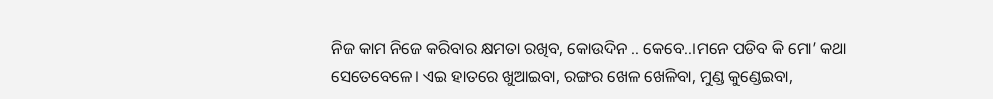ନିଜ କାମ ନିଜେ କରିବାର କ୍ଷମତା ରଖିବ, କୋଉଦିନ .. କେବେ..।ମନେ ପଡିବ କି ମୋ’ କଥା ସେତେବେଳେ। ଏଇ ହାତରେ ଖୁଆଇବା, ରଙ୍ଗର ଖେଳ ଖେଳିବା, ମୁଣ୍ଡ କୁଣ୍ଡେଇବା,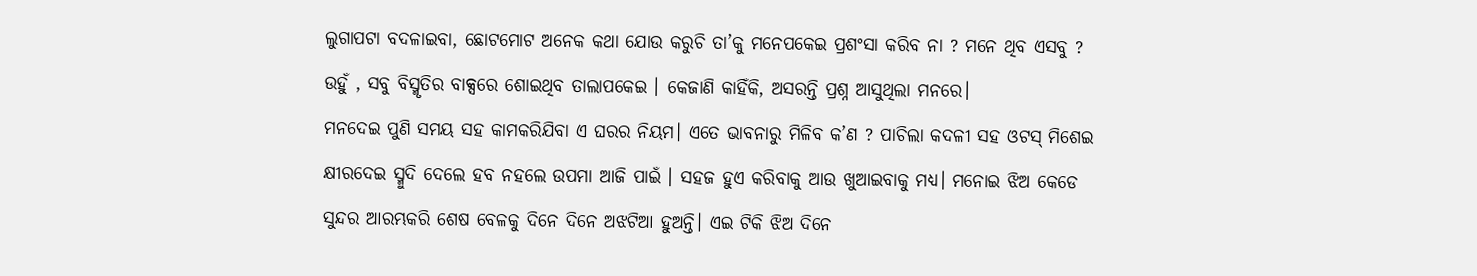ଲୁଗାପଟା ବଦଳାଇବା, ଛୋଟମୋଟ ଅନେକ କଥା ଯୋଉ କରୁଚି ତା’କୁ ମନେପକେଇ ପ୍ରଶଂସା କରିବ ନା ? ମନେ ଥିବ ଏସବୁ ? ଉହୁଁ , ସବୁ ବିସ୍ମୃତିର ବାକ୍ସରେ ଶୋଇଥିବ ତାଲାପକେଇ । କେଜାଣି କାହିଁକି, ଅସରନ୍ତି ପ୍ରଶ୍ନ ଆସୁଥିଲା ମନରେ।
ମନଦେଇ ପୁଣି ସମୟ ସହ କାମକରିଯିବା ଏ ଘରର ନିୟମ। ଏତେ ଭାବନାରୁ ମିଳିବ କ’ଣ ? ପାଚିଲା କଦଳୀ ସହ ଓଟସ୍ ମିଶେଇ କ୍ଷୀରଦେଇ ସ୍ମୁଦି ଦେଲେ ହବ ନହଲେ ଉପମା ଆଜି ପାଇଁ । ସହଜ ହୁଏ କରିବାକୁ ଆଉ ଖୁଆଇବାକୁ ମଧ୍ୟ। ମନୋଇ ଝିଅ କେଡେ ସୁନ୍ଦର ଆରମ୍ଭକରି ଶେଷ ବେଳକୁ ଦିନେ ଦିନେ ଅଝଟିଆ ହୁଅନ୍ତି। ଏଇ ଟିକି ଝିଅ ଦିନେ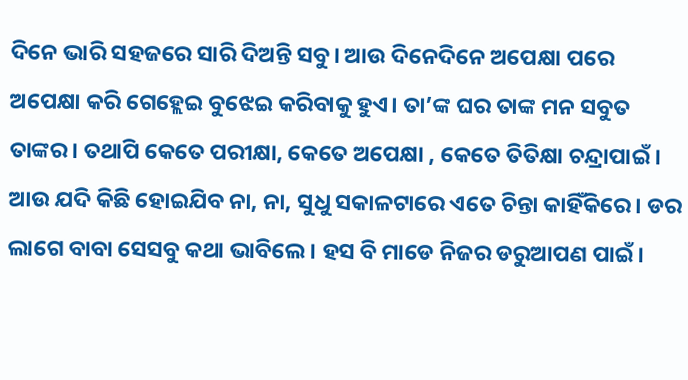ଦିନେ ଭାରି ସହଜରେ ସାରି ଦିଅନ୍ତି ସବୁ। ଆଉ ଦିନେଦିନେ ଅପେକ୍ଷା ପରେ ଅପେକ୍ଷା କରି ଗେହ୍ଲେଇ ବୁଝେଇ କରିବାକୁ ହୁଏ। ତା’ଙ୍କ ଘର ତାଙ୍କ ମନ ସବୁତ ତାଙ୍କର। ତଥାପି କେତେ ପରୀକ୍ଷା, କେତେ ଅପେକ୍ଷା , କେତେ ତିତିକ୍ଷା ଚନ୍ଦ୍ରାପାଇଁ । ଆଉ ଯଦି କିଛି ହୋଇଯିବ ନା, ନା, ସୁଧୁ ସକାଳଟାରେ ଏତେ ଚିନ୍ତା କାହିଁକିରେ। ଡର ଲାଗେ ବାବା ସେସବୁ କଥା ଭାବିଲେ। ହସ ବି ମାଡେ ନିଜର ଡରୁଆପଣ ପାଇଁ।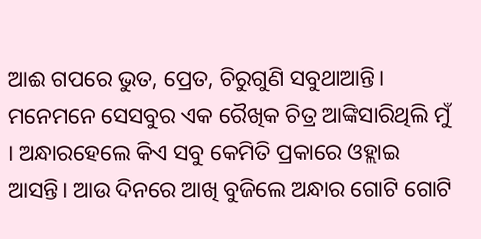ଆଈ ଗପରେ ଭୁତ, ପ୍ରେତ, ଚିରୁଗୁଣି ସବୁଥାଆନ୍ତି। ମନେମନେ ସେସବୁର ଏକ ରୈଖିକ ଚିତ୍ର ଆଙ୍କିସାରିଥିଲି ମୁଁ । ଅନ୍ଧାରହେଲେ କିଏ ସବୁ କେମିତି ପ୍ରକାରେ ଓହ୍ଲାଇ ଆସନ୍ତି। ଆଉ ଦିନରେ ଆଖି ବୁଜିଲେ ଅନ୍ଧାର ଗୋଟି ଗୋଟି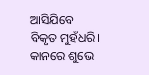ଆସିଯିବେ ବିକୃତ ମୁହଁଧରି। କାନରେ ଶୁଭେ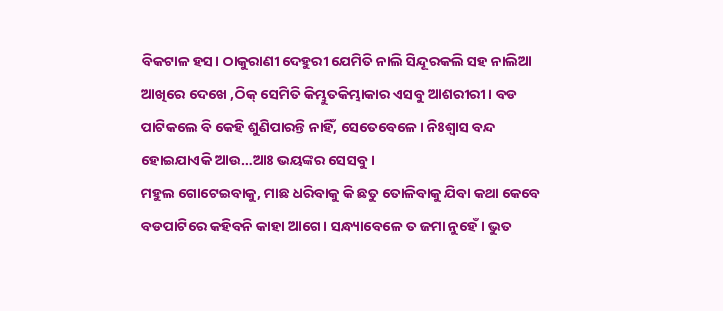ବିକଟାଳ ହସ। ଠାକୁରାଣୀ ଦେହୁରୀ ଯେମିତି ନାଲି ସିନ୍ଦୂରକଲି ସହ ନାଲିଆ ଆଖିରେ ଦେଖେ ,ଠିକ୍ ସେମିତି କିମ୍ଭୁତକିମ୍ଭାକାର ଏସବୁ ଆଶରୀରୀ। ବଡ ପାଟିକଲେ ବି କେହି ଶୁଣିପାରନ୍ତି ନାହିଁ, ସେତେବେଳେ। ନିଃଶ୍ବାସ ବନ୍ଦ ହୋଇଯାଏକି ଆଉ…ଆଃ ଭୟଙ୍କର ସେସବୁ।
ମହୁଲ ଗୋଟେଇବାକୁ, ମାଛ ଧରିବାକୁ କି ଛତୁ ତୋଳିବାକୁ ଯିବା କଥା କେବେ ବଡପାଟିରେ କହିବନି କାହା ଆଗେ। ସନ୍ଧ୍ୟାବେଳେ ତ ଜମା ନୁହେଁ। ଭୁତ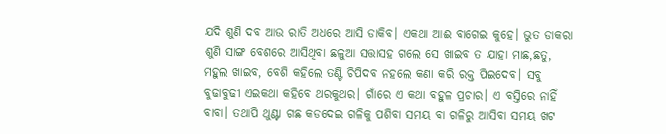ଯଦି ଶୁଣି ଦବ ଆଉ ରାତି ଅଧରେ ଆସି ଡାକିବ। ଏକଥା ଆଈ ବାଗେଇ କୁହେ। ଭୁତ ଡାକରା ଶୁଣି ସାଙ୍ଗ ବେଶରେ ଆସିଥିବା ଛଳୁଆ ସତ୍ତାସହ ଗଲେ ସେ ଖାଇବ ତ ଯାହା ମାଛ,ଛତୁ, ମହୁଲ ଖାଇବ, ବେଶି କହିଲେ ତଣ୍ଟି ଚିପିଦବ ନହଲେ କଣା କରି ରକ୍ତ ପିଇଦେବ। ସବୁ ବୁଢାବୁଢୀ ଏଇକଥା କହିବେ ଥରକୁଥର। ଗାଁରେ ଏ କଥା ବହୁଳ ପ୍ରଚାର। ଏ ବସ୍ତିରେ ନାହିଁ ବାବା। ତଥାପି ଥୁଣ୍ଟା ଗଛ କଡଦେଇ ଗଳିକୁ ପଶିବା ସମୟ ବା ଗଳିରୁ ଆସିବା ସମୟ ଖଟ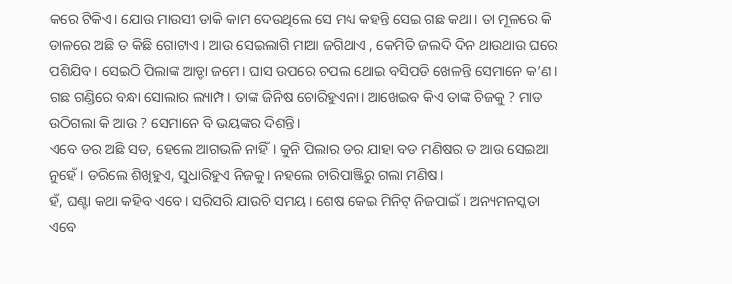କରେ ଟିକିଏ। ଯୋଉ ମାଉସୀ ଡାକି କାମ ଦେଉଥିଲେ ସେ ମଧ୍ୟ କହନ୍ତି ସେଇ ଗଛ କଥା। ତା ମୂଳରେ କି ଡାଳରେ ଅଛି ତ କିଛି ଗୋଟାଏ । ଆଉ ସେଇଲାଗି ମାଆ ଜଗିଥାଏ , କେମିତି ଜଲଦି ଦିନ ଥାଉଥାଉ ଘରେ ପଶିଯିବ। ସେଇଠି ପିଲାଙ୍କ ଆଡ୍ଡା ଜମେ। ଘାସ ଉପରେ ଚପଲ ଥୋଇ ବସିପଡି ଖେଳନ୍ତି ସେମାନେ କ’ଣ। ଗଛ ଗଣ୍ଡିରେ ବନ୍ଧା ସୋଲାର ଲ୍ୟାମ୍ପ। ତାଙ୍କ ଜିନିଷ ଚୋରିହୁଏନା। ଆଖେଇବ କିଏ ତାଙ୍କ ଚିଜକୁ ? ମାଡ ଉଠିଗଲା କି ଆଉ ? ସେମାନେ ବି ଭୟଙ୍କର ଦିଶନ୍ତି।
ଏବେ ଡର ଅଛି ସତ, ହେଲେ ଆଗଭଳି ନାହିଁ। କୁନି ପିଲାର ଡର ଯାହା ବଡ ମଣିଷର ତ ଆଉ ସେଇଆ ନୁହେଁ। ଡରିଲେ ଶିଖିହୁଏ, ସୁଧାରିହୁଏ ନିଜକୁ। ନହଲେ ଚାରିପାଞ୍ଜିରୁ ଗଲା ମଣିଷ।
ହଁ, ଘଣ୍ଟା କଥା କହିବ ଏବେ। ସରିସରି ଯାଉଚି ସମୟ। ଶେଷ କେଇ ମିନିଟ୍ ନିଜପାଇଁ। ଅନ୍ୟମନସ୍କତା ଏବେ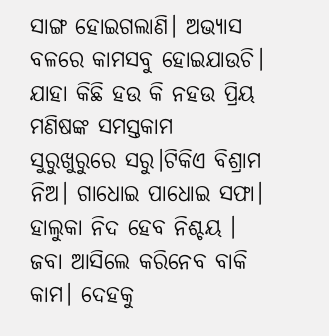ସାଙ୍ଗ ହୋଇଗଲାଣି। ଅଭ୍ୟାସ ବଳରେ କାମସବୁ ହୋଇଯାଉଚି। ଯାହା କିଛି ହଉ କି ନହଉ ପ୍ରିୟ ମଣିଷଙ୍କ ସମସ୍ତକାମ ସୁରୁଖୁରୁରେ ସରୁ।ଟିକିଏ ବିଶ୍ରାମ ନିଅ। ଗାଧୋଇ ପାଧୋଇ ସଫା। ହାଲୁକା ନିଦ ହେବ ନିଶ୍ଚୟ । ଜବା ଆସିଲେ କରିନେବ ବାକି କାମ। ଦେହକୁ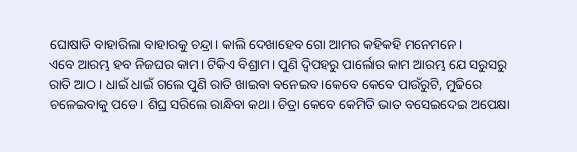ଘୋଷାଡି ବାହାରିଲା ବାହାରକୁ ଚନ୍ଦ୍ରା। କାଲି ଦେଖାହେବ ଗୋ ଆମର କହିକହି ମନେମନେ।
ଏବେ ଆରମ୍ଭ ହବ ନିଜଘର କାମ। ଟିକିଏ ବିଶ୍ରାମ। ପୁଣି ଦ୍ବିପହରୁ ପାର୍ଲୋର କାମ ଆରମ୍ଭ ଯେ ସରୁସରୁ ରାତି ଆଠ। ଧାଇଁ ଧାଇଁ ଗଲେ ପୁଣି ରାତି ଖାଇବା ବନେଇବ।କେବେ କେବେ ପାଉଁରୁଟି, ମୁଢିରେ ଚଳେଇବାକୁ ପଡେ। ଶିଘ୍ର ସରିଲେ ରାନ୍ଧିବା କଥା। ଚିତ୍ରା କେବେ କେମିତି ଭାତ ବସେଇଦେଇ ଅପେକ୍ଷା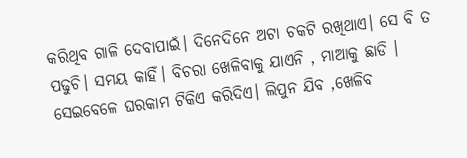କରିଥିବ ଗାଳି ଦେବାପାଇଁ। ଦିନେଦିନେ ଅଟା ଚକଟି ରଖିଥାଏ। ସେ ବି ତ ପଢୁଚି। ସମୟ କାହିଁ। ବିଚରା ଖେଳିବାକୁ ଯାଏନି , ମାଆକୁ ଛାଡି । ସେଇବେଳେ ଘରକାମ ଟିକିଏ କରିଦିଏ। ଲିପୁନ ଯିବ ,ଖେଳିବ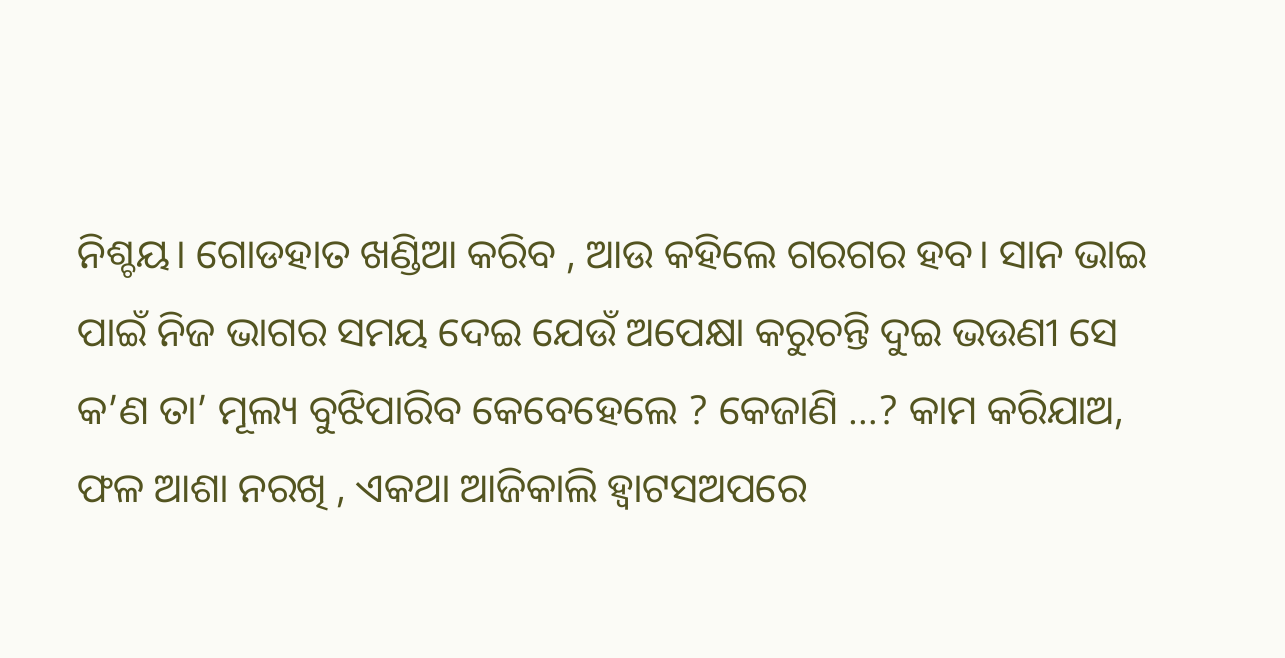ନିଶ୍ଚୟ। ଗୋଡହାତ ଖଣ୍ଡିଆ କରିବ , ଆଉ କହିଲେ ଗରଗର ହବ। ସାନ ଭାଇ ପାଇଁ ନିଜ ଭାଗର ସମୟ ଦେଇ ଯେଉଁ ଅପେକ୍ଷା କରୁଚନ୍ତି ଦୁଇ ଭଉଣୀ ସେ କ’ଣ ତା’ ମୂଲ୍ୟ ବୁଝିପାରିବ କେବେହେଲେ ? କେଜାଣି …? କାମ କରିଯାଅ, ଫଳ ଆଶା ନରଖି , ଏକଥା ଆଜିକାଲି ହ୍ବାଟସଅପରେ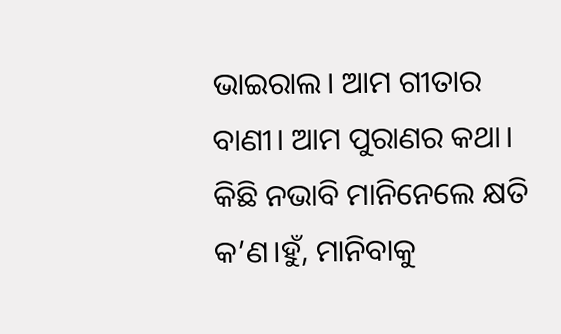ଭାଇରାଲ। ଆମ ଗୀତାର ବାଣୀ। ଆମ ପୁରାଣର କଥା। କିଛି ନଭାବି ମାନିନେଲେ କ୍ଷତି କ’ଣ।ହୁଁ, ମାନିବାକୁ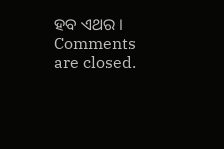ହବ ଏଥର ।
Comments are closed.